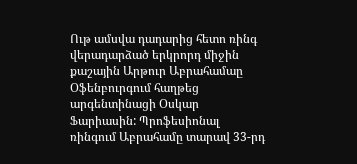Ութ ամսվա դադարից հետո ռինգ վերադարձած երկրորդ միջին քաշային Արթուր Աբրահամաը Օֆենբուրգում հաղթեց արգենտինացի Օսկար Ֆարիասին: Պրոֆեսիոնալ ռինգում Աբրահամը տարավ 33-րդ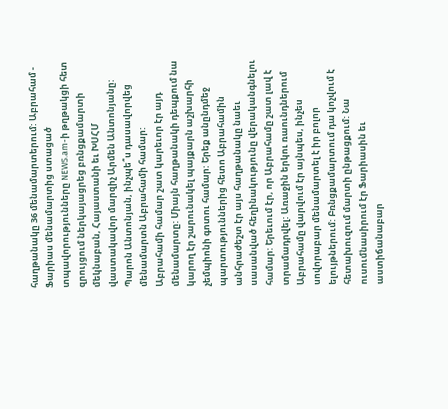հաղթանակը 36 մենամարտերում: Աբրահամ - Ֆարիաս մենամարտից ստացած տպավորությունները NEWS.am-ի թղթակցի հետ զրույցում ներկայացրեց բռնցքամարտի մեկնաբան, Հայաստանի եւ ԽՍՀՄ վաստակավոր մարզիչ Արմեն Անտոնյանը:
Պարոն Անտոնյան, ինչպե՞ս դասավորվեց մենամարտն Աբրահամի համար:
Աբրահամի համար շատ կարեւոր էր այդ մենամարտը: Միայն հաղթանակի դեպքում նա կարող էր շարունակել պայքարն աշխարհի չեմպիոնի գոտու համար: Երեք անընդմեջ պարտություններից հետո Աբրահամին անհրաժեշտ էր այս հաղթանակը նաեւ սասանված հեղինակությունը վերականգնելու համար: Երեւում էր, որ Աբրահամը շատ լավ է տրամադրվել: Առաջին երկու ռաունդներում Աբրահամը վարվում էր այնպես, ինչես սովորաբար մենամարտել է իր բոլոր ելույթներում: Բռնցքամարտում դա կոչվում է հետախուզում մարտի ընթացքում: Նա ուսումնասիրում էր Ֆարիասին եւ աստիճանաբար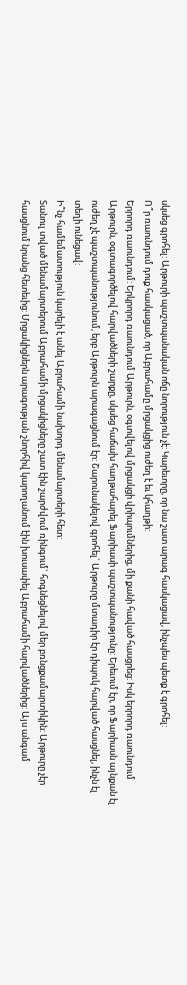սկսեց գրոհել: Արթուրի պաշտպանական ոճը նորություն չէ: Կարեւորը, որ նա շատ արագ հասկացավ, ինչպես պետք է գրոհել:
Ո՞ր ռաունդում դուք հասկացած, որ Աբրահամը մրցակցից ուժեղ է եւ կհաղթի:
Երրորդ ռաունդում: Երկրորդ ռաունդում Արթուրն, օգտվելով մրցակցի վրիպումներից, մի քանի հաված հասցրեց: Իսկ երրորդ ռաունդում Արթուրն, օգտագործելով հարվածների շարքը, սկսեց հաճախ հաղթահարել Ֆարիասի պաշտպանությունը: Երեւում էր, որ Ֆարիասն այնքան էլ ուժեղ չէ պաշտպանությունում, երբ Արթուրն արագացնում էր: Շարունակելով գրոհել` Արթուրը մտադիր էր դիպուկ հարված հասցնել, ինչն էլ տեղի ունեցավ:
Ի՞նչ համեմատություն կարելի է անել Աբրահամի նախորդ մենամարտերի հետ:
Տանուլ տված մենամարտերում Աբրահամի մրցակիցները շատ էին շարժվում ռինգում` հոգնեցնելով մեր բռնցքամարտիկին: Արթուրը չէր հասցնում նրանց հետեւից: Մրցակիցներն արագության շնորհիվ կարողանում էին խուսափել Աբրահամի հարվածներից: Այս անգամ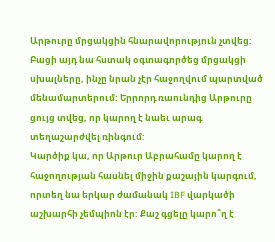Արթուրը մրցակցին հնարավորություն չտվեց: Բացի այդ նա հստակ օգտագործեց մրցակցի սխալները, ինչը նրան չէր հաջողվում պարտված մենամարտերում: Երրորդ ռաունդից Արթուրը ցույց տվեց, որ կարող է նաեւ արագ տեղաշարժվել ռինգում:
Կարծիք կա, որ Արթուր Աբրահամը կարող է հաջողության հասնել միջին քաշային կարգում, որտեղ նա երկար ժամանակ IBF վարկածի աշխարհի չեմպիոն էր: Քաշ գցելը կարո՞ղ է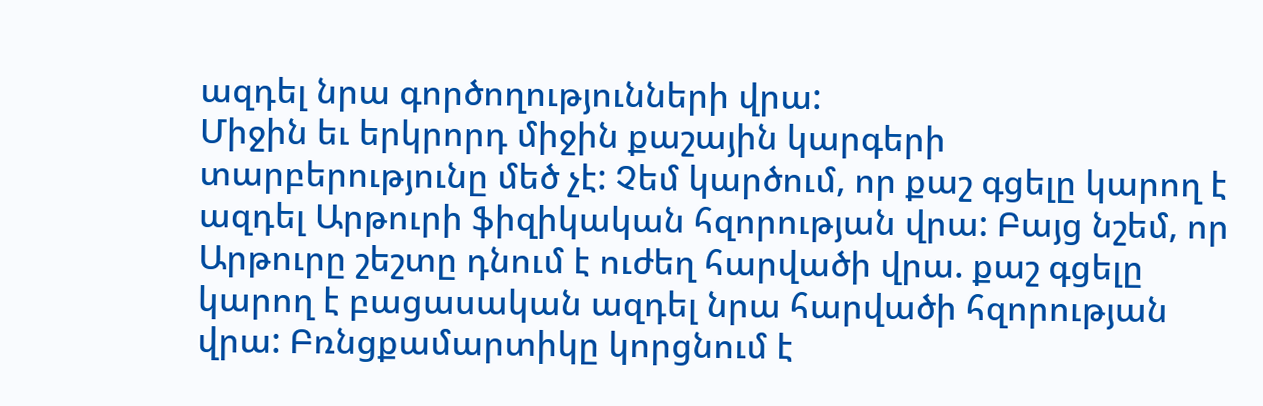ազդել նրա գործողությունների վրա:
Միջին եւ երկրորդ միջին քաշային կարգերի տարբերությունը մեծ չէ: Չեմ կարծում, որ քաշ գցելը կարող է ազդել Արթուրի ֆիզիկական հզորության վրա: Բայց նշեմ, որ Արթուրը շեշտը դնում է ուժեղ հարվածի վրա. քաշ գցելը կարող է բացասական ազդել նրա հարվածի հզորության վրա: Բռնցքամարտիկը կորցնում է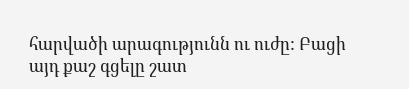հարվածի արագությունն ու ուժը: Բացի այդ քաշ գցելը շատ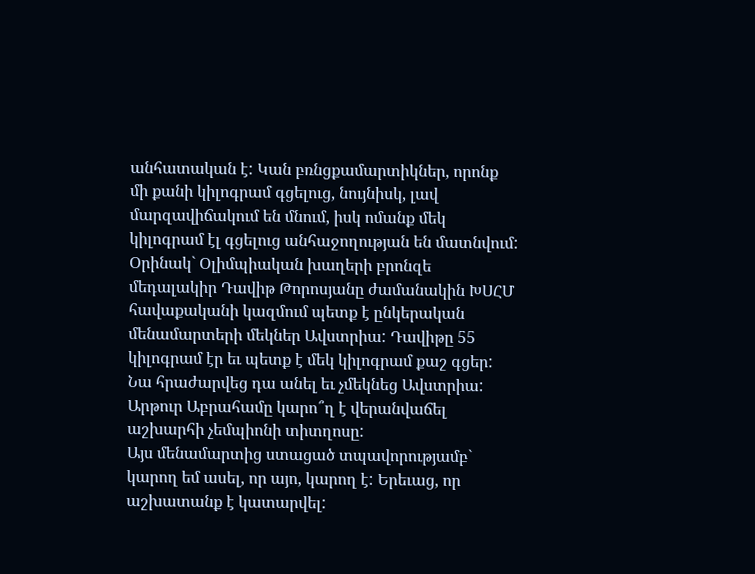անհատական է: Կան բռնցքամարտիկներ, որոնք մի քանի կիլոգրամ գցելուց, նույնիսկ, լավ մարզավիճակում են մնում, իսկ ոմանք մեկ կիլոգրամ էլ գցելուց անհաջողության են մատնվում:
Օրինակ` Օլիմպիական խաղերի բրոնզե մեդալակիր Դավիթ Թորոսյանը ժամանակին ԽՍՀՄ հավաքականի կազմում պետք է ընկերական մենամարտերի մեկներ Ավստրիա: Դավիթը 55 կիլոգրամ էր եւ պետք է մեկ կիլոգրամ քաշ գցեր: Նա հրաժարվեց դա անել եւ չմեկնեց Ավստրիա:
Արթուր Աբրահամը կարո՞ղ է վերանվաճել աշխարհի չեմպիոնի տիտղոսը:
Այս մենամարտից ստացած տպավորությամբ` կարող եմ ասել, որ այո, կարող է: Երեւաց, որ աշխատանք է կատարվել: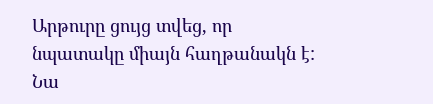Արթուրը ցույց տվեց, որ նպատակը միայն հաղթանակն է: Նա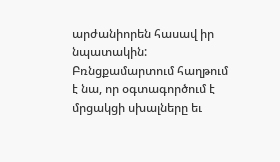արժանիորեն հասավ իր նպատակին: Բռնցքամարտում հաղթում է նա, որ օգտագործում է մրցակցի սխալները եւ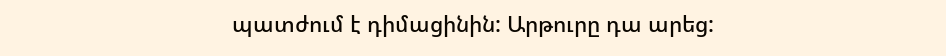պատժում է դիմացինին: Արթուրը դա արեց: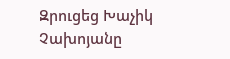Զրուցեց Խաչիկ Չախոյանը